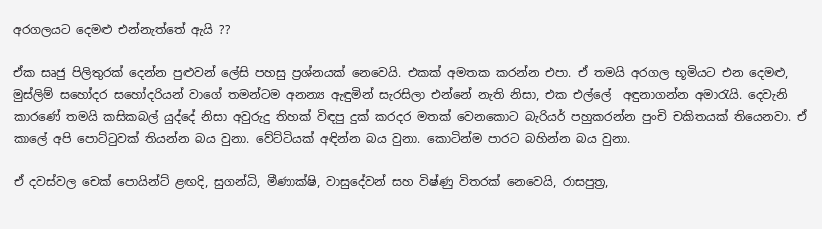අරගලයට දෙමළු එන්නැත්තේ ඇයි ??

ඒක සෘජු පිලිතුරක් දෙන්න පුළුවන් ලේසි පහසු ප්‍රශ්නයක් නෙවෙයි. එකක් අමතක කරන්න එපා. ඒ තමයි අරගල භූමියට එන දෙමළු,  මුස්ලිම් සහෝදර සහෝදරියන් වාගේ තමන්ටම අනන්‍ය ඇඳුමින් සැරසිලා එන්නේ නැති නිසා, එක එල්ලේ  අඳුනාගන්න අමාරැයි. දෙවැනි කාරණේ තමයි කසිකබල් යුද්දේ නිසා අවුරුදු තිහක් විඳපු දුක් කරදර මතක් වෙනකොට බැරියර් පහුකරන්න පුංචි චකිතයක් තියෙනවා. ඒ කාලේ අපි පොට්ටුවක් තියන්න බය වුනා. වේට්ටියක් අඳින්න බය වුනා. කොටින්ම පාරට බහින්න බය වුනා.

ඒ දවස්වල චෙක් පොයින්ට් ළඟදි, සුගන්ධි, මීණාක්ෂි, වාසුදේවන් සහ විෂ්ණු විතරක් නෙවෙයි, රාසපුත්‍ර,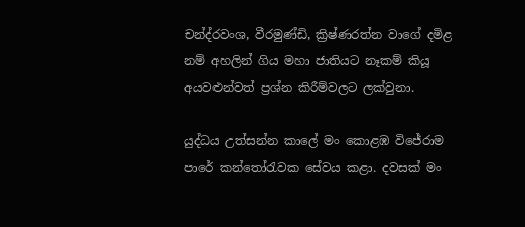චන්ද්රවංශ, වීරමුණ්ඩි, ක්‍රිෂ්ණරත්න වාගේ දමිළ නම් අහලින් ගිය මහා ජාතියට නෑකම් කියූ අයවළුන්වත් ප්‍රශ්න කිරීම්වලට ලක්වුනා.

යුද්ධය උත්සන්න කාලේ මං කොළඹ විජේරාම පාරේ කන්තෝරැවක සේවය කළා. දවසක් මං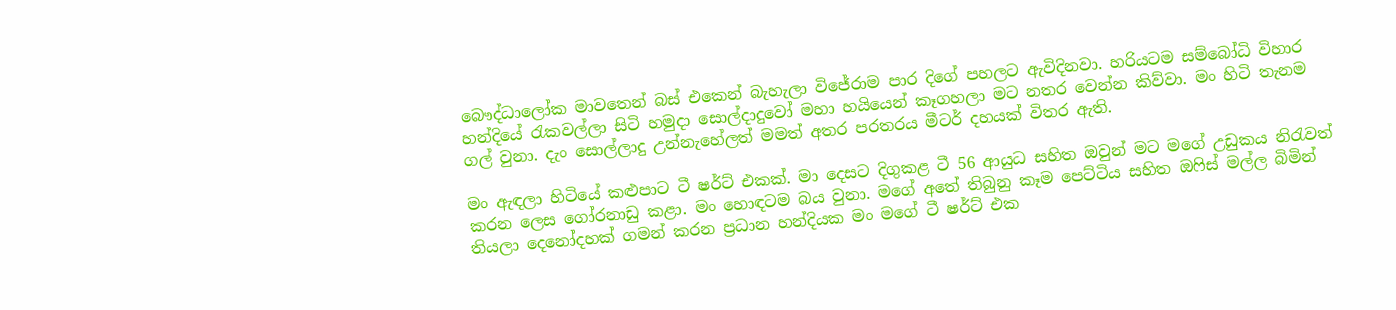බෞද්ධාලෝක මාවතෙන් බස් එකෙන් බැහැලා විජේරාම පාර දිගේ පහලට ඇවිදිනවා. හරියටම සම්බෝධි විහාර හන්දියේ රැකවල්ලා සිටි හමුදා සොල්දාදුවෝ මහා හයියෙන් කෑගහලා මට නතර වෙන්න කිව්වා. මං හිටි තැනම ගල් වුනා. දැං සොල්ලාදු උන්නැහේලත් මමත් අතර පරතරය මීටර් දහයක් විතර ඇති.

මං ඇඳලා හිටියේ කළුපාට ටී ෂර්ට් එකක්. මා දෙසට දිගුකළ ටී 56 ආයුධ සහිත ඔවුන් මට මගේ උඩුකය නිරැවත් කරන ලෙස ගෝරනාඩු කළා. මං හොඳටම බය වුනා. මගේ අතේ තිබුනු කෑම පෙට්ටිය සහිත ඔෆිස් මල්ල බිමින් තියලා දෙනෝදහක් ගමන් කරන ප්‍රධාන හන්දියක මං මගේ ටී ෂර්ට් එක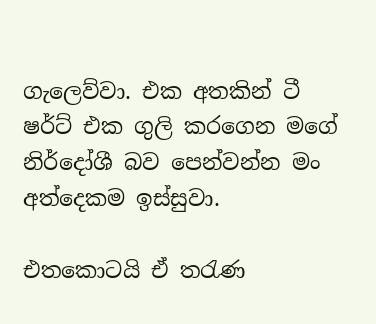ගැලෙව්වා. එක අතකින් ටී ෂර්ට් එක ගුලි කරගෙන මගේ නිර්දෝශී බව පෙන්වන්න මං අත්දෙකම ඉස්සුවා.

එතකොටයි ඒ තරැණ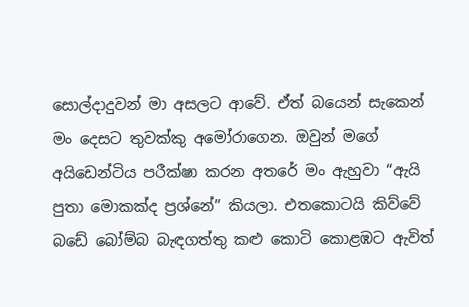සොල්දාදුවන් මා අසලට ආවේ. ඒත් බයෙන් සැකෙන් මං දෙසට තුවක්කු අමෝරාගෙන. ඔවුන් මගේ අයිඩෙන්ටිය පරීක්ෂා කරන අතරේ මං ඇහුවා “ඇයි පුතා මොකක්ද ප්‍රශ්නේ” කියලා. එතකොටයි කිව්වේ බඩේ බෝම්බ බැඳගත්තු කළු කොටි කොළඹට ඇවිත්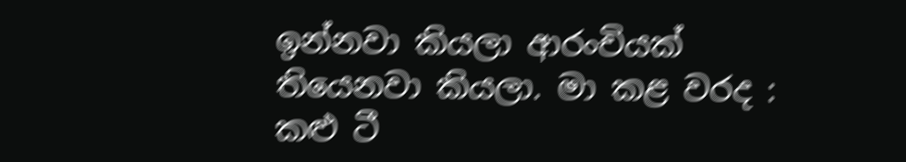ඉන්නවා කියලා ආරංචියක් තියෙනවා කියලා. මා කළ වරද : කළු ටී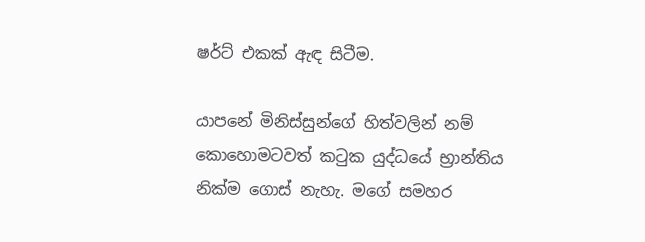ෂර්ට් එකක් ඇඳ සිටීම.

යාපනේ මිනිස්සුන්ගේ හිත්වලින් නම් කොහොමටවත් කටුක යුද්ධයේ භ්‍රාන්තිය නික්ම ගොස් නැහැ. මගේ සමහර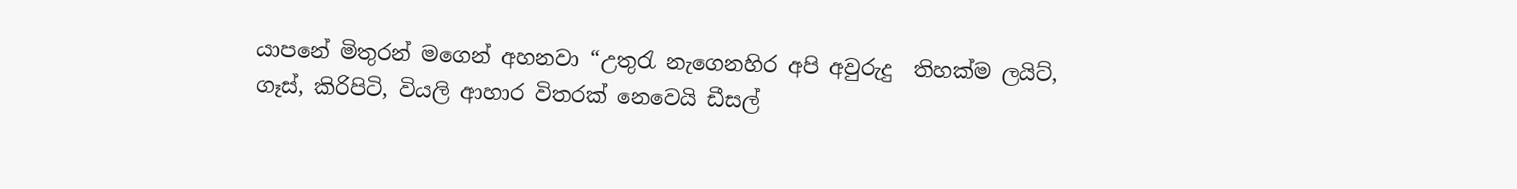යාපනේ මිතුරන් මගෙන් අහනවා “උතුරැ නැගෙනහිර අපි අවුරුදු  තිහක්ම ලයිට්, ගෑස්, කිරිපිටි, වියලි ආහාර විතරක් නෙවෙයි ඩීසල්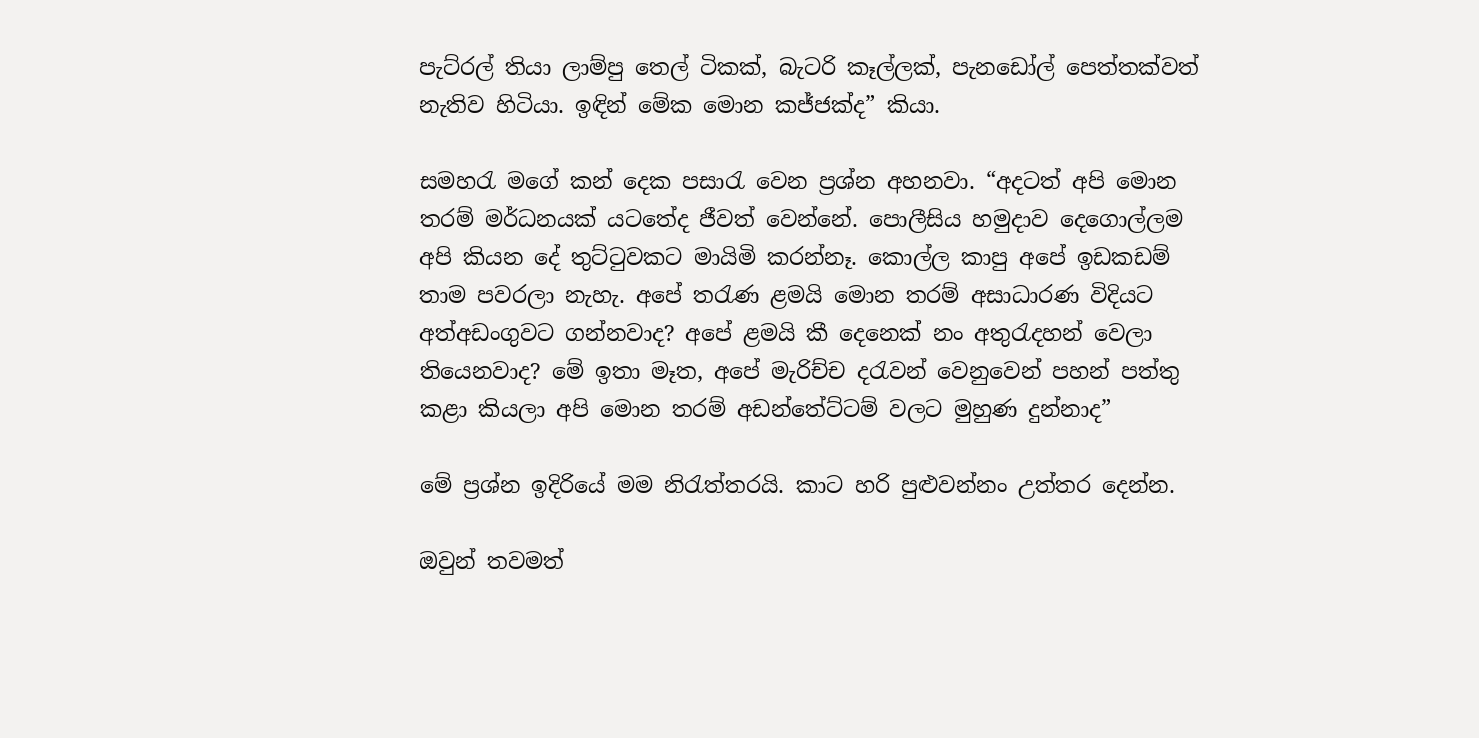පැට්රල් තියා ලාම්පු තෙල් ටිකක්, බැටරි කෑල්ලක්, පැනඩෝල් පෙත්තක්වත් නැතිව හිටියා. ඉඳින් මේක මොන කජ්ජක්ද” කියා.

සමහරැ මගේ කන් දෙක පසාරැ වෙන ප්‍රශ්න අහනවා. “අදටත් අපි මොන තරම් මර්ධනයක් යටතේද ජීවත් වෙන්නේ. පොලීසිය හමුදාව දෙගොල්ලම අපි කියන දේ තුට්ටුවකට මායිමි කරන්නෑ. කොල්ල කාපු අපේ ඉඩකඩම් තාම පවරලා නැහැ. අපේ තරැණ ළමයි මොන තරම් අසාධාරණ විදියට අත්අඩංගුවට ගන්නවාද? අපේ ළමයි කී දෙනෙක් නං අතුරැදහන් වෙලා තියෙනවාද? මේ ඉතා මෑත, අපේ මැරිච්ච දරැවන් වෙනුවෙන් පහන් පත්තු කළා කියලා අපි මොන තරම් අඩන්තේට්ටම් වලට මුහුණ දුන්නාද”

මේ ප්‍රශ්න ඉදිරියේ මම නිරැත්තරයි. කාට හරි පුළුවන්නං උත්තර දෙන්න.

ඔවුන් තවමත්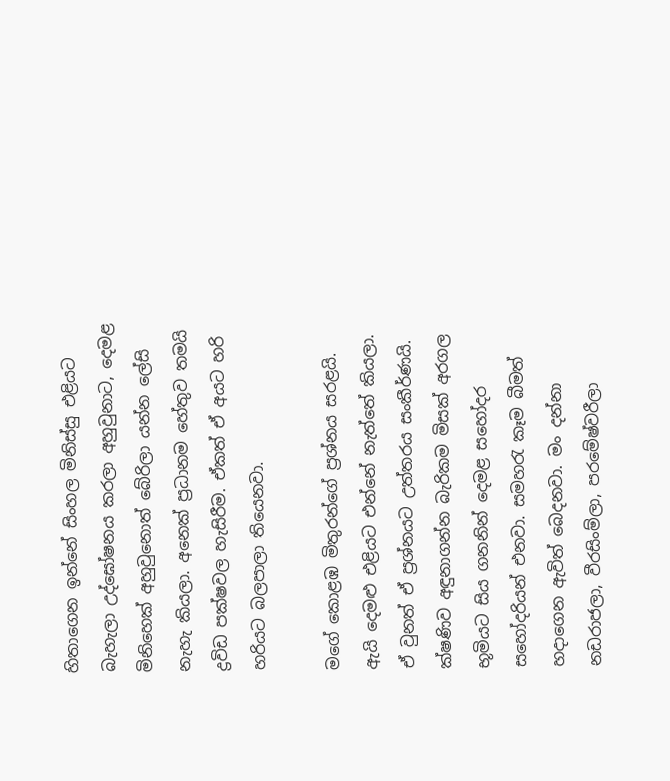හිතාගෙන ඉන්නේ සිංහල මිනිස්සු එළියට බැහැලා උද්ඝෝෂනය කරලා අහුවුනාට, දෙමළ මිනිහෙක් අහුවුනොත් බේරිලා යන්න ලේසි නැහැ කියලා. අනෙක් ප්‍රධානම හේතුව තමයි ද්‍රවිඩ පක්ෂවල හැසිරීම. ඒකත් ඒ අයට හරි හරියට බලපාලා තියෙනවා.

මගේ කොළඹ මිතුරන්ගේ ප්‍රශ්නය සරළයි. ඇයි දෙමළු එළියට එන්නේ නැත්තේ කියලා. ඒ වුනත් ඒ ප්‍රශ්නයට උත්තරය සංකීර්ණයි. ක්ෂණිව අඳුනාගන්න බැරිකම මිසක් අරගල භූමියට සිය ගනනින් දෙමළ සහෝදර සහෝදරියන් එනවා. සමහරැ කෑම බීමත් හදාගෙන ඇවිත් බෙදනවා. මං දන්නා නඩරාජලා, වීරසිංම්ලා, පරමේෂ්වරීලා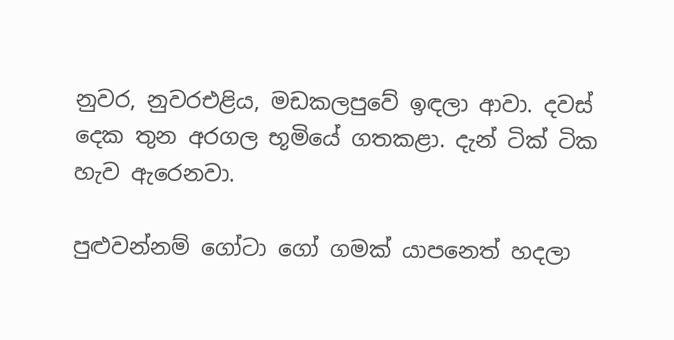නුවර, නුවරඑළිය, මඩකලපුවේ ඉඳලා ආවා. දවස් දෙක තුන අරගල භූමියේ ගතකළා. දැන් ටික් ටික හැව ඇරෙනවා.

පුළුවන්නම් ගෝටා ගෝ ගමක් යාපනෙත් හදලා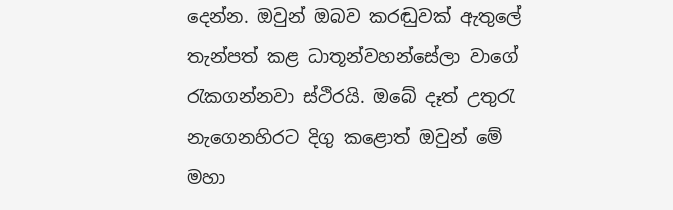දෙන්න. ඔවුන් ඔබව කරඬුවක් ඇතුලේ තැන්පත් කළ ධාතූන්වහන්සේලා වාගේ රැකගන්නවා ස්ථිරයි. ඔබේ දෑත් උතුරැ නැගෙනහිරට දිගු කළොත් ඔවුන් මේ මහා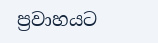ප්‍රවාහයට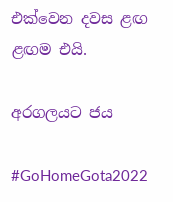එක්වෙන දවස ළඟ ළඟම එයි.

අරගලයට ජය

#GoHomeGota2022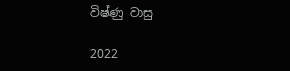විෂ්ණු වාසු

2022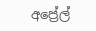අප්‍රේල්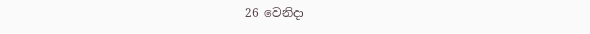26 වෙනිදා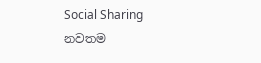Social Sharing
නවතම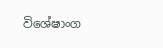විශේෂාංග